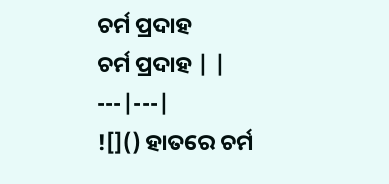ଚର୍ମ ପ୍ରଦାହ
ଚର୍ମ ପ୍ରଦାହ | |
---|---|
![]() ହାତରେ ଚର୍ମ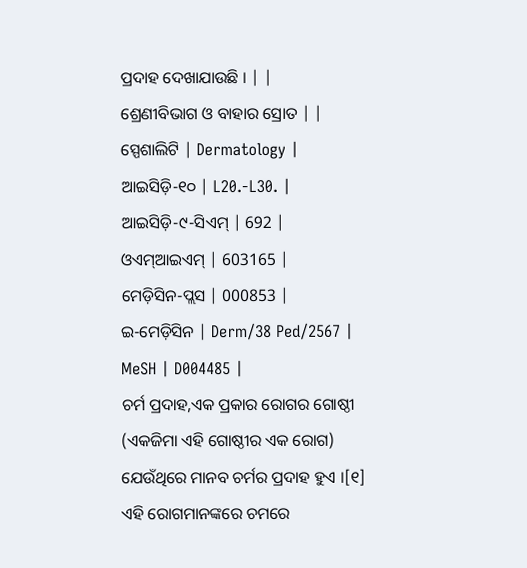ପ୍ରଦାହ ଦେଖାଯାଉଛି । | |
ଶ୍ରେଣୀବିଭାଗ ଓ ବାହାର ସ୍ରୋତ | |
ସ୍ପେଶାଲିଟି | Dermatology |
ଆଇସିଡ଼ି-୧୦ | L20.-L30. |
ଆଇସିଡ଼ି-୯-ସିଏମ୍ | 692 |
ଓଏମ୍ଆଇଏମ୍ | 603165 |
ମେଡ଼ିସିନ-ପ୍ଲସ | 000853 |
ଇ-ମେଡ଼ିସିନ | Derm/38 Ped/2567 |
MeSH | D004485 |
ଚର୍ମ ପ୍ରଦାହ,ଏକ ପ୍ରକାର ରୋଗର ଗୋଷ୍ଠୀ (ଏକଜିମା ଏହି ଗୋଷ୍ଠୀର ଏକ ରୋଗ) ଯେଉଁଥିରେ ମାନବ ଚର୍ମର ପ୍ରଦାହ ହୁଏ ।[୧] ଏହି ରୋଗମାନଙ୍କରେ ଚମରେ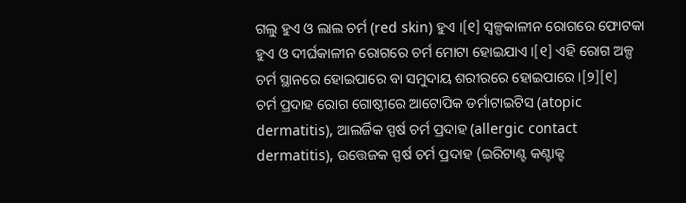ଗଲୁ ହୁଏ ଓ ଲାଲ ଚର୍ମ (red skin) ହୁଏ ।[୧] ସ୍ୱଳ୍ପକାଳୀନ ରୋଗରେ ଫୋଟକା ହୁଏ ଓ ଦୀର୍ଘକାଳୀନ ରୋଗରେ ଚର୍ମ ମୋଟା ହୋଇଯାଏ ।[୧] ଏହି ରୋଗ ଅଳ୍ପ ଚର୍ମ ସ୍ଥାନରେ ହୋଇପାରେ ବା ସମୁଦାୟ ଶରୀରରେ ହୋଇପାରେ ।[୨][୧]
ଚର୍ମ ପ୍ରଦାହ ରୋଗ ଗୋଷ୍ଠୀରେ ଆଟୋପିକ ଡର୍ମାଟାଇଟିସ (atopic dermatitis), ଆଲର୍ଜିକ ସ୍ପର୍ଷ ଚର୍ମ ପ୍ରଦାହ (allergic contact dermatitis), ଉତ୍ତେଜକ ସ୍ପର୍ଷ ଚର୍ମ ପ୍ରଦାହ (ଇରିଟାଣ୍ଟ କଣ୍ଟାକ୍ଟ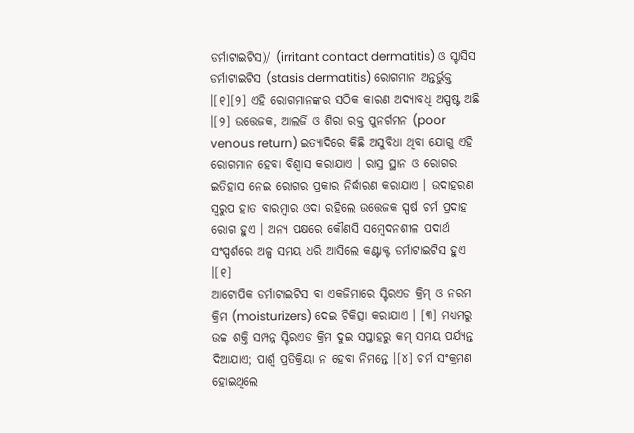ଡର୍ମାଟାଇଟିସ)/ (irritant contact dermatitis) ଓ ସ୍ଟାସିସ ଡର୍ମାଟାଇଟିସ (stasis dermatitis) ରୋଗମାନ ଅନ୍ତର୍ଭୁକ୍ତ ।[୧][୨] ଏହି ରୋଗମାନଙ୍କର ସଠିକ କାରଣ ଅଦ୍ୟାବଧି ଅସ୍ପଷ୍ଟ ଅଛି ।[୨] ଉତ୍ତେଜକ, ଆଲର୍ଜି ଓ ଶିରା ରକ୍ତ ପୁନର୍ଗମନ (poor venous return) ଇତ୍ୟାଦିରେ କିଛି ଅସୁବିଧା ଥିବା ଯୋଗୁ ଏହି ରୋଗମାନ ହେବା ବିଶ୍ୱାସ କରାଯାଏ । ରାସ୍ର ସ୍ଥାନ ଓ ରୋଗର ଇତିହାସ ନେଇ ରୋଗର ପ୍ରକାର ନିର୍ଦ୍ଧାରଣ କରାଯାଏ । ଉଦାହରଣ ସ୍ୱରୁପ ହାତ ବାରମ୍ବାର ଓଦା ରହିଲେ ଉତ୍ତେଜକ ସ୍ପର୍ଷ ଚର୍ମ ପ୍ରଦାହ ରୋଗ ହୁଏ । ଅନ୍ୟ ପକ୍ଷରେ କୌଣସି ସମ୍ବେଦନଶୀଳ ପଦାର୍ଥ ସଂସ୍ପର୍ଶରେ ଅଳ୍ପ ସମୟ ଧରି ଆସିଲେ କଣ୍ଟାକ୍ଟ ଡର୍ମାଟାଇଟିସ ହୁଏ ।[୧]
ଆଟୋପିକ ଡର୍ମାଟାଇଟିସ ବା ଏକଜିମାରେ ସ୍ଟିରଏଡ କ୍ରିମ୍ ଓ ନରମ କ୍ରିମ (moisturizers) ଦେଇ ଚିକିତ୍ସା କରାଯାଏ । [୩] ମଧ୍ୟମରୁ ଉଚ୍ଚ ଶକ୍ତି ସମ୍ପନ୍ନ ସ୍ଟିରଏଡ କ୍ରିମ ଦୁଇ ସପ୍ତାହରୁ କମ୍ ସମୟ ପର୍ଯ୍ୟନ୍ତ ଦିଆଯାଏ; ପାର୍ଶ୍ୱ ପ୍ରତିକ୍ରିୟା ନ ହେବା ନିମନ୍ତେ ।[୪] ଚର୍ମ ସଂକ୍ରମଣ ହୋଇଥିଲେ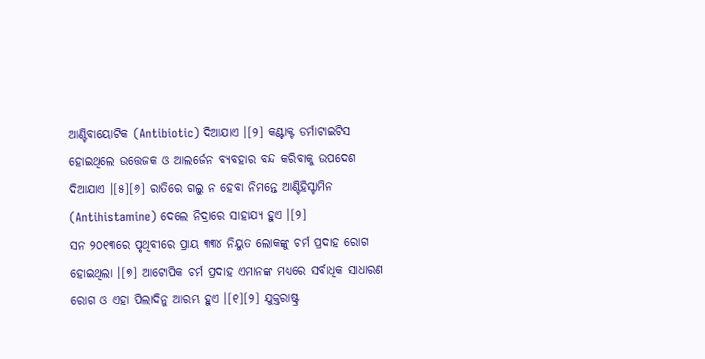ଆଣ୍ଟିବାୟୋଟିକ (Antibiotic) ଦିଆଯାଏ ।[୨] କଣ୍ଟାକ୍ଟ ଡର୍ମାଟାଇଟିସ ହୋଇଥିଲେ ଉତ୍ତେଜକ ଓ ଆଲର୍ଜେନ ବ୍ୟବହାର ବନ୍ଦ କରିବାକୁ ଉପଦେଶ ଦିଆଯାଏ ।[୫][୬] ରାତିରେ ଗଲୁ ନ ହେବା ନିମନ୍ତେ ଆଣ୍ଟିହିସ୍ଟାମିନ (Antihistamine) ଦେଲେ ନିଦ୍ରାରେ ସାହାଯ୍ୟ ହୁଏ ।[୨]
ସନ ୨୦୧୩ରେ ପୃଥିବୀରେ ପ୍ରାୟ ୩୩୪ ନିୟୁତ ଲୋକଙ୍କୁ ଚର୍ମ ପ୍ରଦାହ ରୋଗ ହୋଇଥିଲା ।[୭] ଆଟୋପିକ ଚର୍ମ ପ୍ରଦାହ ଏମାନଙ୍କ ମଧ୍ୟରେ ସର୍ବାଧିକ ସାଧାରଣ ରୋଗ ଓ ଏହା ପିଲାଦିନୁ ଆରମ୍ଭ ହୁଏ ।[୧][୨] ଯୁକ୍ତରାଷ୍ଟ୍ର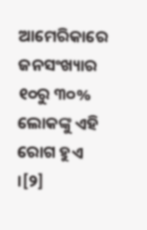ଆମେରିକାରେ ଜନସଂଖ୍ୟାର ୧୦ରୁ ୩୦% ଲୋକଙ୍କୁ ଏହି ରୋଗ ହୁଏ ।[୨]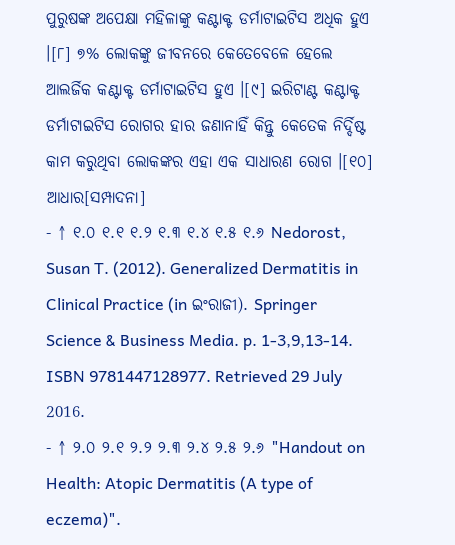ପୁରୁଷଙ୍କ ଅପେକ୍ଷା ମହିଳାଙ୍କୁ କଣ୍ଟାକ୍ଟ ଡର୍ମାଟାଇଟିସ ଅଧିକ ହୁଏ ।[୮] ୭% ଲୋକଙ୍କୁ ଜୀବନରେ କେତେବେଳେ ହେଲେ ଆଲର୍ଜିକ କଣ୍ଟାକ୍ଟ ଡର୍ମାଟାଇଟିସ ହୁଏ ।[୯] ଇରିଟାଣ୍ଟ କଣ୍ଟାକ୍ଟ ଡର୍ମାଟାଇଟିସ ରୋଗର ହାର ଜଣାନାହିଁ କିନ୍ତୁ କେତେକ ନିର୍ଦ୍ଦିଷ୍ଟ କାମ କରୁଥିବା ଲୋକଙ୍କର ଏହା ଏକ ସାଧାରଣ ରୋଗ ।[୧୦]
ଆଧାର[ସମ୍ପାଦନା]
- ↑ ୧.୦ ୧.୧ ୧.୨ ୧.୩ ୧.୪ ୧.୫ ୧.୬ Nedorost, Susan T. (2012). Generalized Dermatitis in Clinical Practice (in ଇଂରାଜୀ). Springer Science & Business Media. p. 1-3,9,13-14. ISBN 9781447128977. Retrieved 29 July 2016.
- ↑ ୨.୦ ୨.୧ ୨.୨ ୨.୩ ୨.୪ ୨.୫ ୨.୬ "Handout on Health: Atopic Dermatitis (A type of eczema)".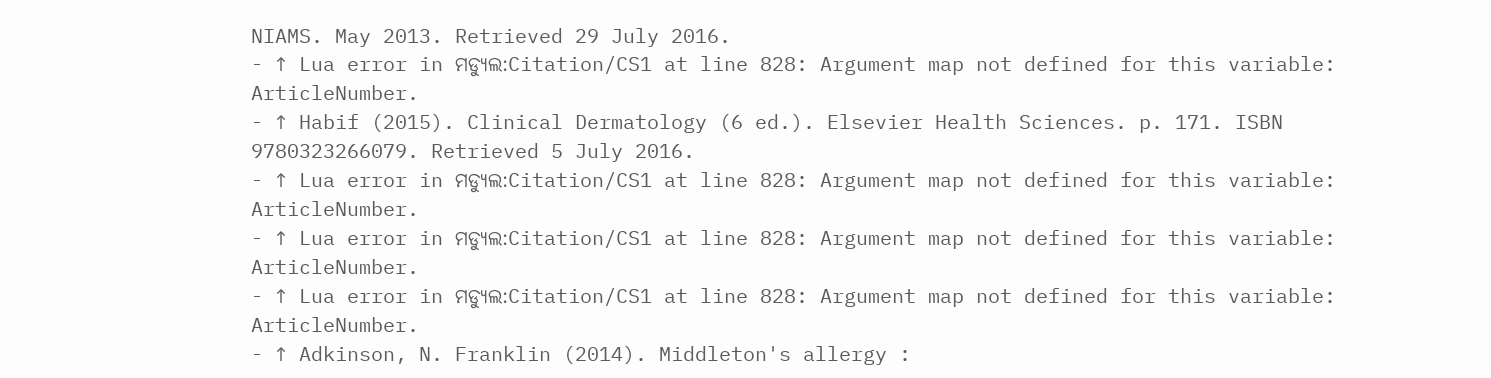NIAMS. May 2013. Retrieved 29 July 2016.
- ↑ Lua error in ମଡ୍ୟୁଲ:Citation/CS1 at line 828: Argument map not defined for this variable: ArticleNumber.
- ↑ Habif (2015). Clinical Dermatology (6 ed.). Elsevier Health Sciences. p. 171. ISBN 9780323266079. Retrieved 5 July 2016.
- ↑ Lua error in ମଡ୍ୟୁଲ:Citation/CS1 at line 828: Argument map not defined for this variable: ArticleNumber.
- ↑ Lua error in ମଡ୍ୟୁଲ:Citation/CS1 at line 828: Argument map not defined for this variable: ArticleNumber.
- ↑ Lua error in ମଡ୍ୟୁଲ:Citation/CS1 at line 828: Argument map not defined for this variable: ArticleNumber.
- ↑ Adkinson, N. Franklin (2014). Middleton's allergy :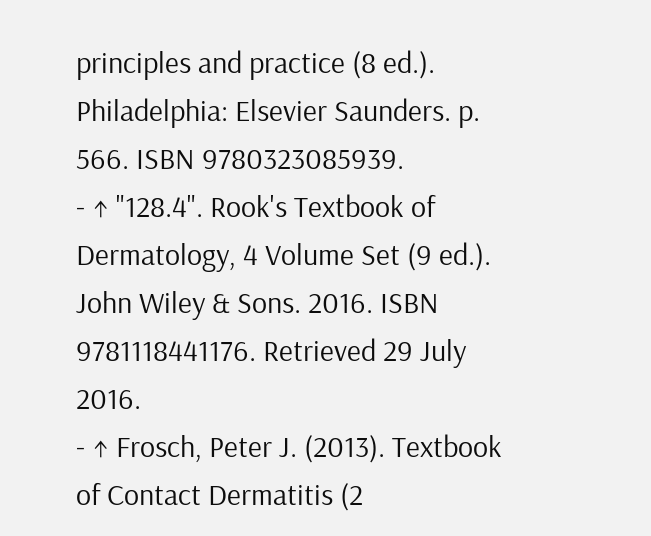principles and practice (8 ed.). Philadelphia: Elsevier Saunders. p. 566. ISBN 9780323085939.
- ↑ "128.4". Rook's Textbook of Dermatology, 4 Volume Set (9 ed.). John Wiley & Sons. 2016. ISBN 9781118441176. Retrieved 29 July 2016.
- ↑ Frosch, Peter J. (2013). Textbook of Contact Dermatitis (2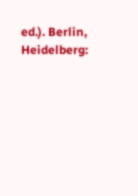ed.). Berlin, Heidelberg: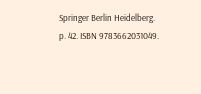Springer Berlin Heidelberg. p. 42. ISBN 9783662031049.